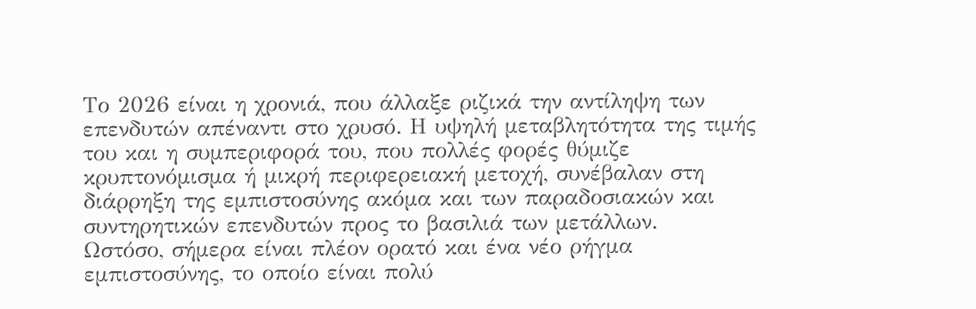Το 2026 είναι η χρονιά, που άλλαξε ριζικά την αντίληψη των επενδυτών απέναντι στο χρυσό. Η υψηλή μεταβλητότητα της τιμής του και η συμπεριφορά του, που πολλές φορές θύμιζε κρυπτονόμισμα ή μικρή περιφερειακή μετοχή, συνέβαλαν στη διάρρηξη της εμπιστοσύνης ακόμα και των παραδοσιακών και συντηρητικών επενδυτών προς το βασιλιά των μετάλλων.
Ωστόσο, σήμερα είναι πλέον ορατό και ένα νέο ρήγμα εμπιστοσύνης, το οποίο είναι πολύ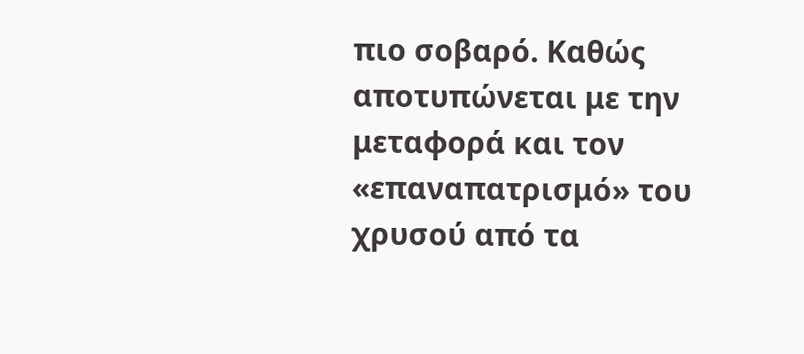πιο σοβαρό. Καθώς αποτυπώνεται με την μεταφορά και τον «επαναπατρισμό» του χρυσού από τα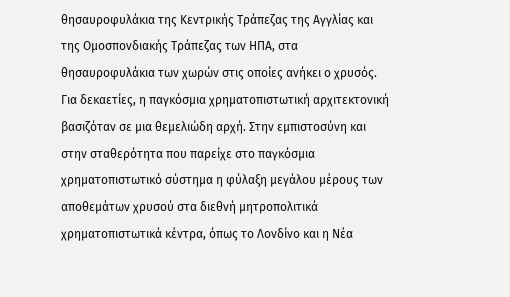θησαυροφυλάκια της Κεντρικής Τράπεζας της Αγγλίας και της Ομοσπονδιακής Τράπεζας των ΗΠΑ, στα θησαυροφυλάκια των χωρών στις οποίες ανήκει ο χρυσός.
Για δεκαετίες, η παγκόσμια χρηματοπιστωτική αρχιτεκτονική βασιζόταν σε μια θεμελιώδη αρχή. Στην εμπιστοσύνη και στην σταθερότητα που παρείχε στο παγκόσμια χρηματοπιστωτικό σύστημα η φύλαξη μεγάλου μέρους των αποθεμάτων χρυσού στα διεθνή μητροπολιτικά χρηματοπιστωτικά κέντρα, όπως το Λονδίνο και η Νέα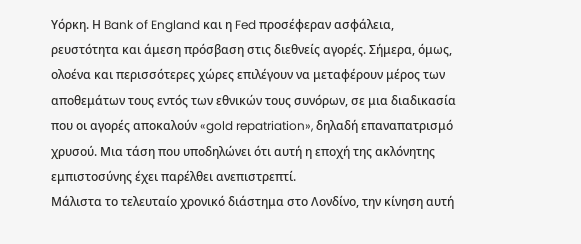Υόρκη. Η Bank of England και η Fed προσέφεραν ασφάλεια, ρευστότητα και άμεση πρόσβαση στις διεθνείς αγορές. Σήμερα, όμως, ολοένα και περισσότερες χώρες επιλέγουν να μεταφέρουν μέρος των αποθεμάτων τους εντός των εθνικών τους συνόρων, σε μια διαδικασία που οι αγορές αποκαλούν «gold repatriation», δηλαδή επαναπατρισμό χρυσού. Μια τάση που υποδηλώνει ότι αυτή η εποχή της ακλόνητης εμπιστοσύνης έχει παρέλθει ανεπιστρεπτί.
Μάλιστα το τελευταίο χρονικό διάστημα στο Λονδίνο, την κίνηση αυτή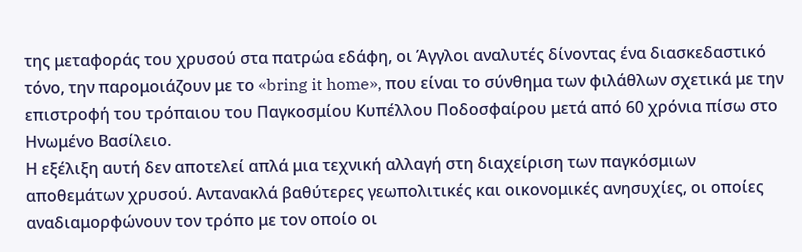της μεταφοράς του χρυσού στα πατρώα εδάφη, οι Άγγλοι αναλυτές δίνοντας ένα διασκεδαστικό τόνο, την παρομοιάζουν με το «bring it home», που είναι το σύνθημα των φιλάθλων σχετικά με την επιστροφή του τρόπαιου του Παγκοσμίου Κυπέλλου Ποδοσφαίρου μετά από 60 χρόνια πίσω στο Ηνωμένο Βασίλειο.
Η εξέλιξη αυτή δεν αποτελεί απλά μια τεχνική αλλαγή στη διαχείριση των παγκόσμιων αποθεμάτων χρυσού. Αντανακλά βαθύτερες γεωπολιτικές και οικονομικές ανησυχίες, οι οποίες αναδιαμορφώνουν τον τρόπο με τον οποίο οι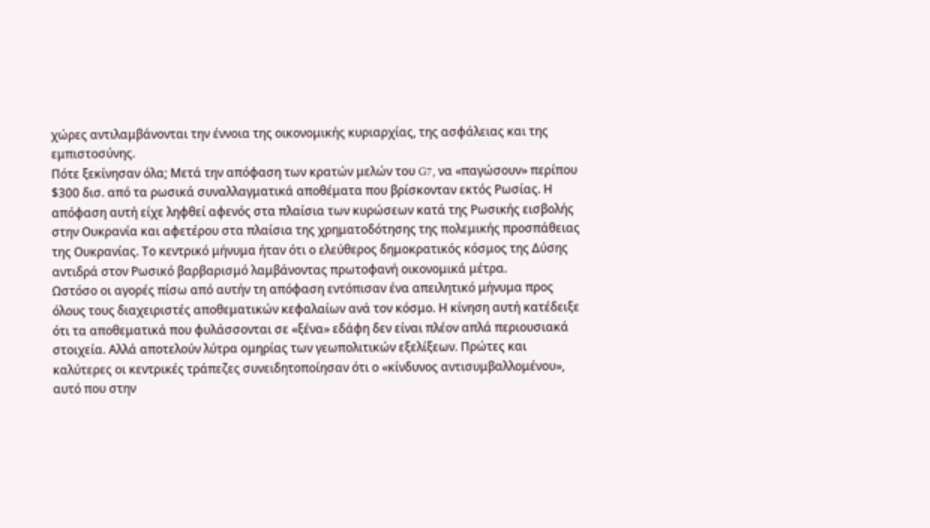χώρες αντιλαμβάνονται την έννοια της οικονομικής κυριαρχίας, της ασφάλειας και της εμπιστοσύνης.
Πότε ξεκίνησαν όλα; Μετά την απόφαση των κρατών μελών του G7, να «παγώσουν» περίπου $300 δισ. από τα ρωσικά συναλλαγματικά αποθέματα που βρίσκονταν εκτός Ρωσίας. Η απόφαση αυτή είχε ληφθεί αφενός στα πλαίσια των κυρώσεων κατά της Ρωσικής εισβολής στην Ουκρανία και αφετέρου στα πλαίσια της χρηματοδότησης της πολεμικής προσπάθειας της Ουκρανίας. Το κεντρικό μήνυμα ήταν ότι ο ελεύθερος δημοκρατικός κόσμος της Δύσης αντιδρά στον Ρωσικό βαρβαρισμό λαμβάνοντας πρωτοφανή οικονομικά μέτρα.
Ωστόσο οι αγορές πίσω από αυτήν τη απόφαση εντόπισαν ένα απειλητικό μήνυμα προς όλους τους διαχειριστές αποθεματικών κεφαλαίων ανά τον κόσμο. Η κίνηση αυτή κατέδειξε ότι τα αποθεματικά που φυλάσσονται σε «ξένα» εδάφη δεν είναι πλέον απλά περιουσιακά στοιχεία. Αλλά αποτελούν λύτρα ομηρίας των γεωπολιτικών εξελίξεων. Πρώτες και καλύτερες οι κεντρικές τράπεζες συνειδητοποίησαν ότι ο «κίνδυνος αντισυμβαλλομένου», αυτό που στην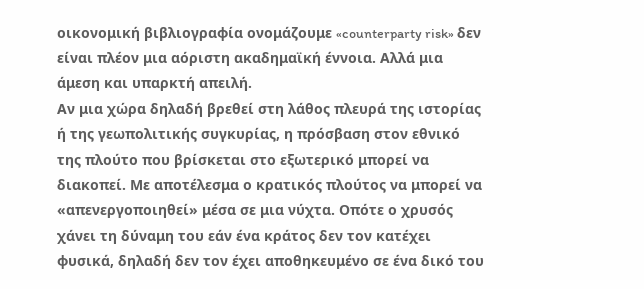οικονομική βιβλιογραφία ονομάζουμε «counterparty risk» δεν είναι πλέον μια αόριστη ακαδημαϊκή έννοια. Αλλά μια άμεση και υπαρκτή απειλή.
Αν μια χώρα δηλαδή βρεθεί στη λάθος πλευρά της ιστορίας ή της γεωπολιτικής συγκυρίας, η πρόσβαση στον εθνικό της πλούτο που βρίσκεται στο εξωτερικό μπορεί να διακοπεί. Με αποτέλεσμα ο κρατικός πλούτος να μπορεί να «απενεργοποιηθεί» μέσα σε μια νύχτα. Οπότε ο χρυσός χάνει τη δύναμη του εάν ένα κράτος δεν τον κατέχει φυσικά, δηλαδή δεν τον έχει αποθηκευμένο σε ένα δικό του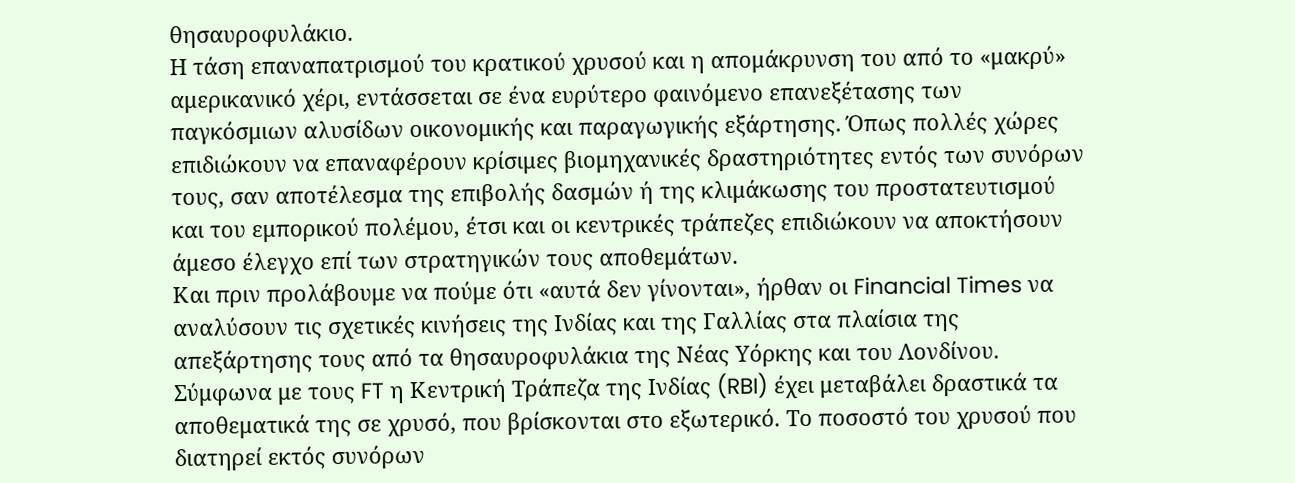θησαυροφυλάκιο.
Η τάση επαναπατρισμού του κρατικού χρυσού και η απομάκρυνση του από το «μακρύ» αμερικανικό χέρι, εντάσσεται σε ένα ευρύτερο φαινόμενο επανεξέτασης των παγκόσμιων αλυσίδων οικονομικής και παραγωγικής εξάρτησης. Όπως πολλές χώρες επιδιώκουν να επαναφέρουν κρίσιμες βιομηχανικές δραστηριότητες εντός των συνόρων τους, σαν αποτέλεσμα της επιβολής δασμών ή της κλιμάκωσης του προστατευτισμού και του εμπορικού πολέμου, έτσι και οι κεντρικές τράπεζες επιδιώκουν να αποκτήσουν άμεσο έλεγχο επί των στρατηγικών τους αποθεμάτων.
Και πριν προλάβουμε να πούμε ότι «αυτά δεν γίνονται», ήρθαν οι Financial Times να αναλύσουν τις σχετικές κινήσεις της Ινδίας και της Γαλλίας στα πλαίσια της απεξάρτησης τους από τα θησαυροφυλάκια της Νέας Υόρκης και του Λονδίνου.
Σύμφωνα με τους FT η Κεντρική Τράπεζα της Ινδίας (RBI) έχει μεταβάλει δραστικά τα αποθεματικά της σε χρυσό, που βρίσκονται στο εξωτερικό. Το ποσοστό του χρυσού που διατηρεί εκτός συνόρων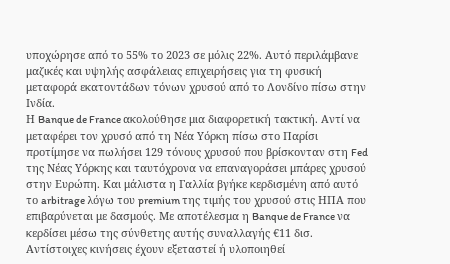υποχώρησε από το 55% το 2023 σε μόλις 22%. Αυτό περιλάμβανε μαζικές και υψηλής ασφάλειας επιχειρήσεις για τη φυσική μεταφορά εκατοντάδων τόνων χρυσού από το Λονδίνο πίσω στην Ινδία.
Η Banque de France ακολούθησε μια διαφορετική τακτική. Αντί να μεταφέρει τον χρυσό από τη Νέα Υόρκη πίσω στο Παρίσι προτίμησε να πωλήσει 129 τόνους χρυσού που βρίσκονταν στη Fed της Νέας Υόρκης και ταυτόχρονα να επαναγοράσει μπάρες χρυσού στην Ευρώπη. Και μάλιστα η Γαλλία βγήκε κερδισμένη από αυτό το arbitrage λόγω του premium της τιμής του χρυσού στις ΗΠΑ που επιβαρύνεται με δασμούς. Με αποτέλεσμα η Banque de France να κερδίσει μέσω της σύνθετης αυτής συναλλαγής €11 δισ.
Αντίστοιχες κινήσεις έχουν εξεταστεί ή υλοποιηθεί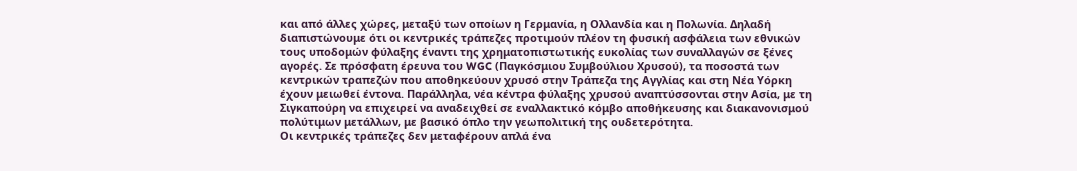και από άλλες χώρες, μεταξύ των οποίων η Γερμανία, η Ολλανδία και η Πολωνία. Δηλαδή διαπιστώνουμε ότι οι κεντρικές τράπεζες προτιμούν πλέον τη φυσική ασφάλεια των εθνικών τους υποδομών φύλαξης έναντι της χρηματοπιστωτικής ευκολίας των συναλλαγών σε ξένες αγορές. Σε πρόσφατη έρευνα του WGC (Παγκόσμιου Συμβούλιου Χρυσού), τα ποσοστά των κεντρικών τραπεζών που αποθηκεύουν χρυσό στην Τράπεζα της Αγγλίας και στη Νέα Υόρκη έχουν μειωθεί έντονα. Παράλληλα, νέα κέντρα φύλαξης χρυσού αναπτύσσονται στην Ασία, με τη Σιγκαπούρη να επιχειρεί να αναδειχθεί σε εναλλακτικό κόμβο αποθήκευσης και διακανονισμού πολύτιμων μετάλλων, με βασικό όπλο την γεωπολιτική της ουδετερότητα.
Οι κεντρικές τράπεζες δεν μεταφέρουν απλά ένα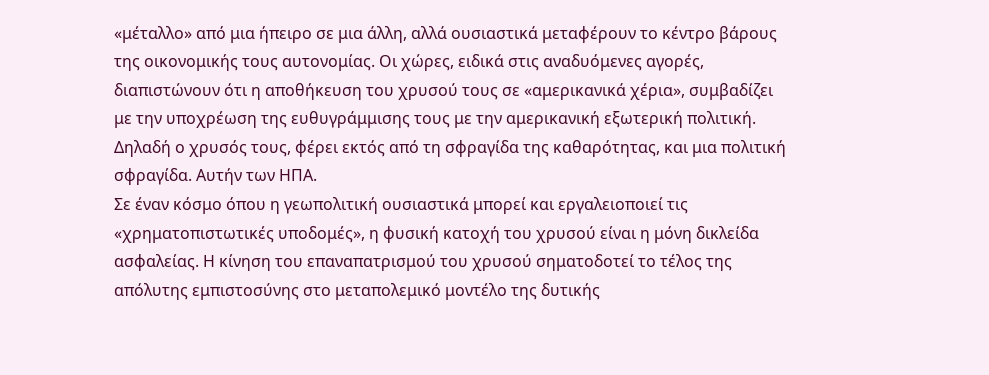«μέταλλο» από μια ήπειρο σε μια άλλη, αλλά ουσιαστικά μεταφέρουν το κέντρο βάρους της οικονομικής τους αυτονομίας. Οι χώρες, ειδικά στις αναδυόμενες αγορές, διαπιστώνουν ότι η αποθήκευση του χρυσού τους σε «αμερικανικά χέρια», συμβαδίζει με την υποχρέωση της ευθυγράμμισης τους με την αμερικανική εξωτερική πολιτική. Δηλαδή ο χρυσός τους, φέρει εκτός από τη σφραγίδα της καθαρότητας, και μια πολιτική σφραγίδα. Αυτήν των ΗΠΑ.
Σε έναν κόσμο όπου η γεωπολιτική ουσιαστικά μπορεί και εργαλειοποιεί τις «χρηματοπιστωτικές υποδομές», η φυσική κατοχή του χρυσού είναι η μόνη δικλείδα ασφαλείας. Η κίνηση του επαναπατρισμού του χρυσού σηματοδοτεί το τέλος της απόλυτης εμπιστοσύνης στο μεταπολεμικό μοντέλο της δυτικής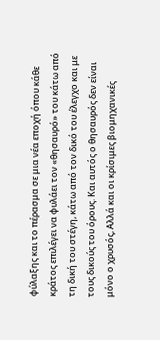φύλαξης και το πέρασμα σε μια νέα εποχή όπου κάθε κράτος επιλέγει να φυλάει τον «θησαυρό» του κάτω από τη δική του στέγη, κάτω από τον δικό του έλεγχο και με τους δικούς του όρους. Και αυτός ο θησαυρός δεν είναι μόνο ο χρυσός, Αλλά και οι κρίσιμες βιομηχανικές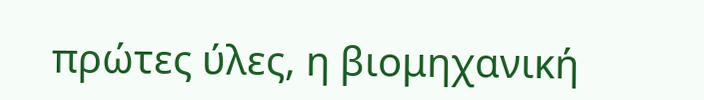πρώτες ύλες, η βιομηχανική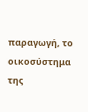παραγωγή, το οικοσύστημα της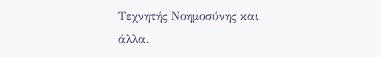Τεχνητής Νοημοσύνης και άλλα.